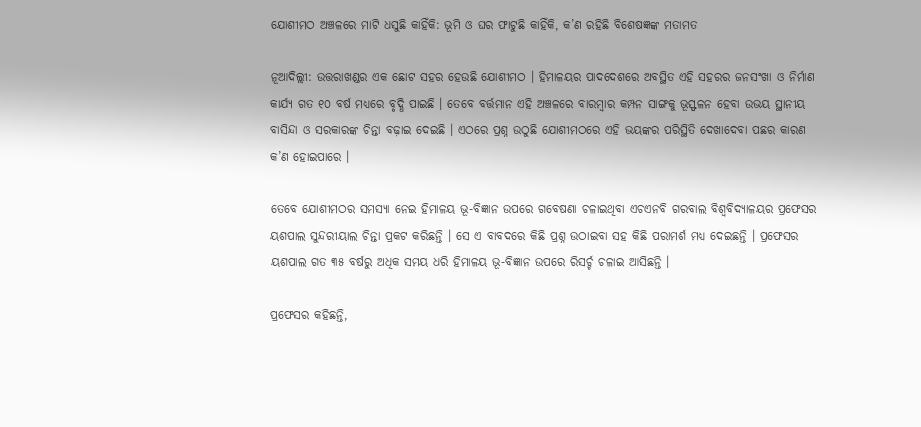ଯୋଶୀମଠ ଅଞ୍ଚଳରେ ମାଟି ଧସୁଛି କାହିଁକି: ଭୂମି ଓ ଘର ଫାଟୁଛି କାହିଁକି, କ’ଣ ରହିଛି ବିଶେଷଜ୍ଞଙ୍କ ମତାମତ

ନୂଆଦିଲ୍ଲୀ: ଉତ୍ତରାଖଣ୍ଡର ଏକ ଛୋଟ ସହର ହେଉଛି ଯୋଶୀମଠ । ହିମାଳୟର ପାଦଦେଶରେ ଅବସ୍ଥିତ ଏହି ସହରର ଜନସଂଖା ଓ ନିର୍ମାଣ କାର୍ଯ୍ୟ ଗତ ୧୦ ବର୍ଷ ମଧ୍ୟରେ ବୃଦ୍ଧି ପାଇଛି । ତେବେ ବର୍ତ୍ତମାନ ଏହି ଅଞ୍ଚଳରେ ବାରମ୍ବାର କମ୍ପନ ସାଙ୍ଗକୁ ଭୂସ୍ଫଳନ ହେବା ଉଭୟ ସ୍ଥାନୀୟ ବାସିନ୍ଦା ଓ ସରକାରଙ୍କ ଚିନ୍ତା ବଢ଼ାଇ ଦେଇଛି । ଏଠରେ ପ୍ରଶ୍ନ ଉଠୁଛି ଯୋଶୀମଠରେ ଏହି ଭୟଙ୍କର ପରିସ୍ଥିତି ଦେଖାଦେବା ପଛର କାରଣ କ’ଣ ହୋଇପାରେ ।

ତେବେ ଯୋଶୀମଠର ସମସ୍ୟା ନେଇ ହିମାଳୟ ଭୂ-ବିଜ୍ଞାନ ଉପରେ ଗବେଷଣା ଚଳାଇଥିବା ଏଚଏନବି ଗରବାଲ ବିଶ୍ୱବିଦ୍ୟାଳୟର ପ୍ରଫେସର ୟଶପାଲ ସୁନ୍ଦରୀୟାଲ ଚିନ୍ତା ପ୍ରକଟ କରିଛନ୍ତି । ସେ ଏ ବାବଦରେ କିଛି ପ୍ରଶ୍ନ ଉଠାଇବା ସହ କିଛି ପରାମର୍ଶ ମଧ୍ୟ ଦେଇଛନ୍ତି । ପ୍ରଫେସର ୟଶପାଲ ଗତ ୩୫ ବର୍ଷରୁ ଅଧିକ ସମୟ ଧରି ହିମାଳୟ ଭୂ-ବିଜ୍ଞାନ ଉପରେ ରିସର୍ଚ୍ଚ ଚଳାଇ ଆସିଛନ୍ତି ।

ପ୍ରଫେସର କହିଛନ୍ତି,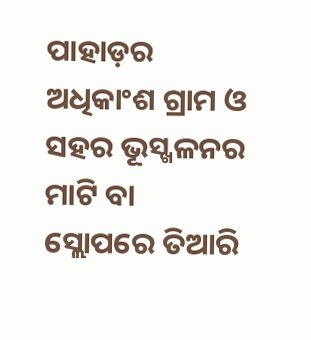ପାହାଡ଼ର ଅଧିକାଂଶ ଗ୍ରାମ ଓ ସହର ଭୂସ୍ଖଳନର ମାଟି ବା ସ୍ଲୋପରେ ତିଆରି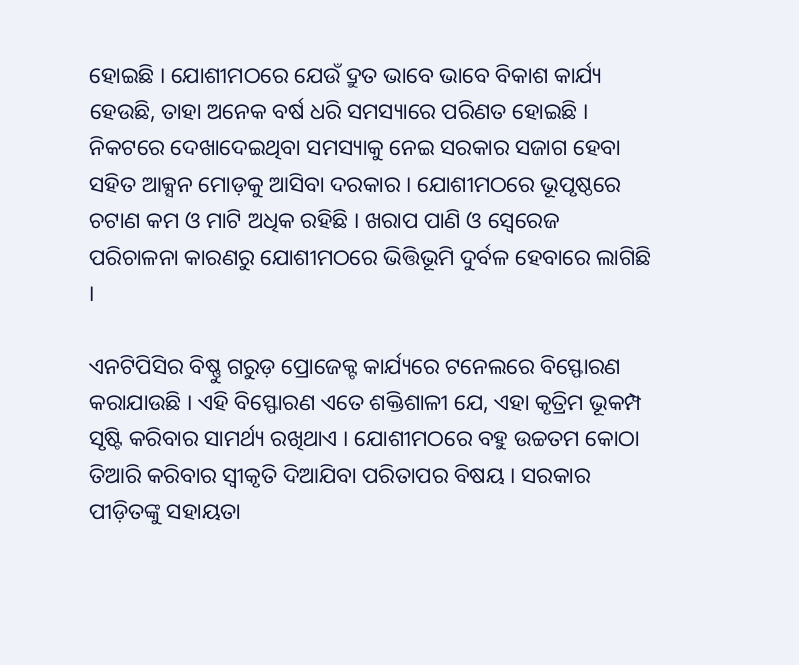ହୋଇଛି । ଯୋଶୀମଠରେ ଯେଉଁ ଦ୍ରୁତ ଭାବେ ଭାବେ ବିକାଶ କାର୍ଯ୍ୟ ହେଉଛି, ତାହା ଅନେକ ବର୍ଷ ଧରି ସମସ୍ୟାରେ ପରିଣତ ହୋଇଛି । ନିକଟରେ ଦେଖାଦେଇଥିବା ସମସ୍ୟାକୁ ନେଇ ସରକାର ସଜାଗ ହେବା ସହିତ ଆକ୍ସନ ମୋଡ଼କୁ ଆସିବା ଦରକାର । ଯୋଶୀମଠରେ ଭୂପୃଷ୍ଠରେ ଚଟାଣ କମ ଓ ମାଟି ଅଧିକ ରହିଛି । ଖରାପ ପାଣି ଓ ସ୍ୱେରେଜ ପରିଚାଳନା କାରଣରୁ ଯୋଶୀମଠରେ ଭିତ୍ତିଭୂମି ଦୁର୍ବଳ ହେବାରେ ଲାଗିଛି ।

ଏନଟିପିସିର ବିଷ୍ଣୁ ଗରୁଡ଼ ପ୍ରୋଜେକ୍ଟ କାର୍ଯ୍ୟରେ ଟନେଲରେ ବିସ୍ଫୋରଣ କରାଯାଉଛି । ଏହି ବିସ୍ଫୋରଣ ଏତେ ଶକ୍ତିଶାଳୀ ଯେ, ଏହା କୃତ୍ରିମ ଭୂକମ୍ପ ସୃଷ୍ଟି କରିବାର ସାମର୍ଥ୍ୟ ରଖିଥାଏ । ଯୋଶୀମଠରେ ବହୁ ଉଚ୍ଚତମ କୋଠା ତିଆରି କରିବାର ସ୍ୱୀକୃତି ଦିଆଯିବା ପରିତାପର ବିଷୟ । ସରକାର ପୀଡ଼ିତଙ୍କୁ ସହାୟତା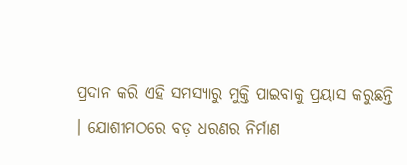ପ୍ରଦାନ କରି ଏହି ସମସ୍ୟାରୁ ମୁକ୍ତି ପାଇବାକୁ ପ୍ରୟାସ କରୁଛନ୍ତି । ଯୋଶୀମଠରେ ବଡ଼ ଧରଣର ନିର୍ମାଣ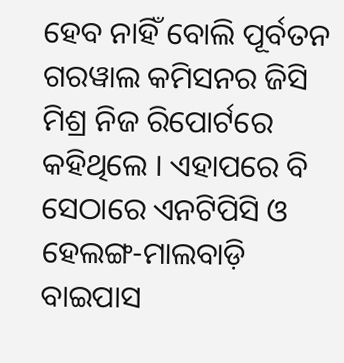ହେବ ନାହିଁ ବୋଲି ପୂର୍ବତନ ଗରୱାଲ କମିସନର ଜିସି ମିଶ୍ର ନିଜ ରିପୋର୍ଟରେ କହିଥିଲେ । ଏହାପରେ ବି ସେଠାରେ ଏନଟିପିସି ଓ ହେଲଙ୍ଗ-ମାଲବାଡ଼ି ବାଇପାସ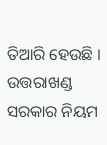ତିଆରି ହେଉଛି । ଉତ୍ତରାଖଣ୍ଡ ସରକାର ନିୟମ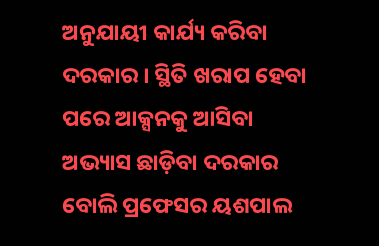ଅନୁଯାୟୀ କାର୍ଯ୍ୟ କରିବା ଦରକାର । ସ୍ଥିତି ଖରାପ ହେବା ପରେ ଆକ୍ସନକୁ ଆସିବା ଅଭ୍ୟାସ ଛାଡ଼ିବା ଦରକାର ବୋଲି ପ୍ରଫେସର ୟଶପାଲ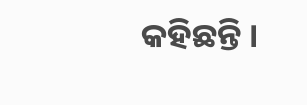କହିଛନ୍ତି ।